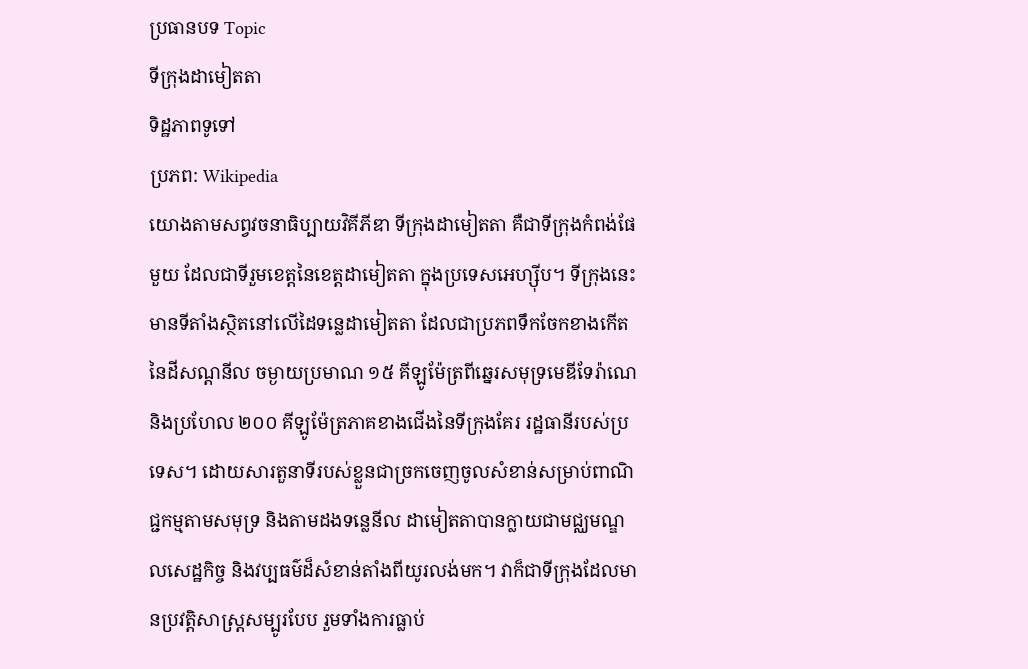ប្រធានបទ Topic
ទីក្រុងដាមៀតតា
ទិដ្ឋភាពទូទៅ
ប្រភព: Wikipedia
យោងតាមសព្វវចនាធិប្បាយវិគីភីឌា ទីក្រុងដាមៀតតា គឺជាទីក្រុងកំពង់ផែមួយ ដែលជាទីរួមខេត្តនៃខេត្តដាមៀតតា ក្នុងប្រទេសអេហ្ស៊ីប។ ទីក្រុងនេះមានទីតាំងស្ថិតនៅលើដៃទន្លេដាមៀតតា ដែលជាប្រភពទឹកចែកខាងកើតនៃដីសណ្តនីល ចម្ងាយប្រមាណ ១៥ គីឡូម៉ែត្រពីឆ្នេរសមុទ្រមេឌីទែរ៉ាណេ និងប្រហែល ២០០ គីឡូម៉ែត្រភាគខាងជើងនៃទីក្រុងគែរ រដ្ឋធានីរបស់ប្រទេស។ ដោយសារតួនាទីរបស់ខ្លួនជាច្រកចេញចូលសំខាន់សម្រាប់ពាណិជ្ជកម្មតាមសមុទ្រ និងតាមដងទន្លេនីល ដាមៀតតាបានក្លាយជាមជ្ឈមណ្ឌលសេដ្ឋកិច្ច និងវប្បធម៌ដ៏សំខាន់តាំងពីយូរលង់មក។ វាក៏ជាទីក្រុងដែលមានប្រវត្តិសាស្ត្រសម្បូរបែប រួមទាំងការធ្លាប់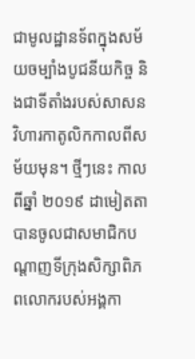ជាមូលដ្ឋានទ័ពក្នុងសម័យចម្បាំងបូជនីយកិច្ច និងជាទីតាំងរបស់សាសនវិហារកាតូលិកកាលពីសម័យមុន។ ថ្មីៗនេះ កាលពីឆ្នាំ ២០១៩ ដាមៀតតាបានចូលជាសមាជិកបណ្តាញទីក្រុងសិក្សាពិភពលោករបស់អង្គកា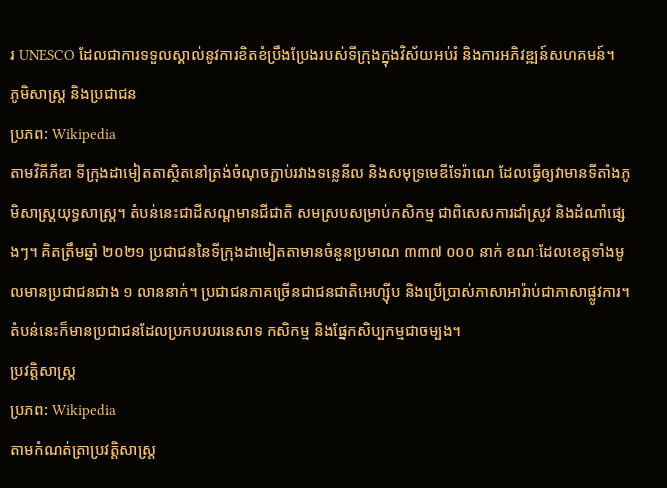រ UNESCO ដែលជាការទទួលស្គាល់នូវការខិតខំប្រឹងប្រែងរបស់ទីក្រុងក្នុងវិស័យអប់រំ និងការអភិវឌ្ឍន៍សហគមន៍។
ភូមិសាស្ត្រ និងប្រជាជន
ប្រភព: Wikipedia
តាមវិគីភីឌា ទីក្រុងដាមៀតតាស្ថិតនៅត្រង់ចំណុចភ្ជាប់រវាងទន្លេនីល និងសមុទ្រមេឌីទែរ៉ាណេ ដែលធ្វើឲ្យវាមានទីតាំងភូមិសាស្ត្រយុទ្ធសាស្ត្រ។ តំបន់នេះជាដីសណ្តមានជីជាតិ សមស្របសម្រាប់កសិកម្ម ជាពិសេសការដាំស្រូវ និងដំណាំផ្សេងៗ។ គិតត្រឹមឆ្នាំ ២០២១ ប្រជាជននៃទីក្រុងដាមៀតតាមានចំនួនប្រមាណ ៣៣៧ ០០០ នាក់ ខណៈដែលខេត្តទាំងមូលមានប្រជាជនជាង ១ លាននាក់។ ប្រជាជនភាគច្រើនជាជនជាតិអេហ្ស៊ីប និងប្រើប្រាស់ភាសាអារ៉ាប់ជាភាសាផ្លូវការ។ តំបន់នេះក៏មានប្រជាជនដែលប្រកបរបរនេសាទ កសិកម្ម និងផ្នែកសិប្បកម្មជាចម្បង។
ប្រវត្តិសាស្ត្រ
ប្រភព: Wikipedia
តាមកំណត់ត្រាប្រវត្តិសាស្ត្រ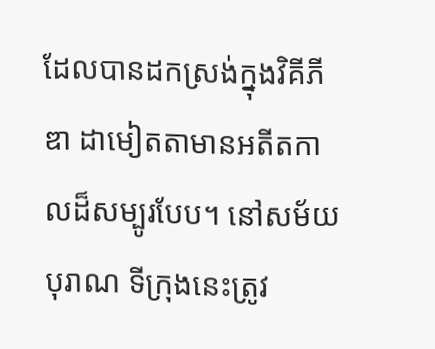ដែលបានដកស្រង់ក្នុងវិគីភីឌា ដាមៀតតាមានអតីតកាលដ៏សម្បូរបែប។ នៅសម័យបុរាណ ទីក្រុងនេះត្រូវ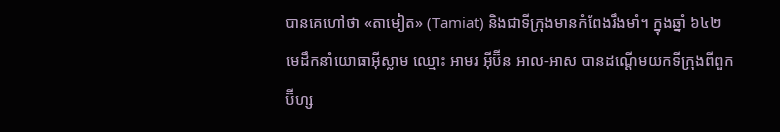បានគេហៅថា «តាមៀត» (Tamiat) និងជាទីក្រុងមានកំពែងរឹងមាំ។ ក្នុងឆ្នាំ ៦៤២ មេដឹកនាំយោធាអ៊ីស្លាម ឈ្មោះ អាមរ អ៊ីប៊ីន អាល-អាស បានដណ្តើមយកទីក្រុងពីពួកប៊ីហ្ស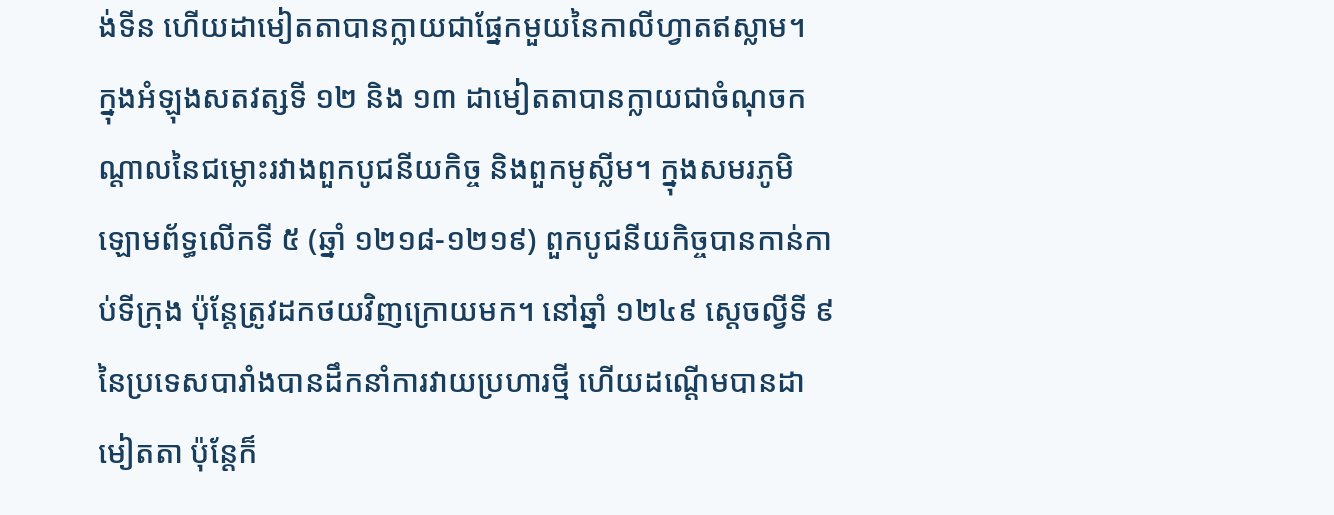ង់ទីន ហើយដាមៀតតាបានក្លាយជាផ្នែកមួយនៃកាលីហ្វាតឥស្លាម។
ក្នុងអំឡុងសតវត្សទី ១២ និង ១៣ ដាមៀតតាបានក្លាយជាចំណុចកណ្តាលនៃជម្លោះរវាងពួកបូជនីយកិច្ច និងពួកមូស្លីម។ ក្នុងសមរភូមិឡោមព័ទ្ធលើកទី ៥ (ឆ្នាំ ១២១៨-១២១៩) ពួកបូជនីយកិច្ចបានកាន់កាប់ទីក្រុង ប៉ុន្តែត្រូវដកថយវិញក្រោយមក។ នៅឆ្នាំ ១២៤៩ ស្តេចល្វីទី ៩ នៃប្រទេសបារាំងបានដឹកនាំការវាយប្រហារថ្មី ហើយដណ្តើមបានដាមៀតតា ប៉ុន្តែក៏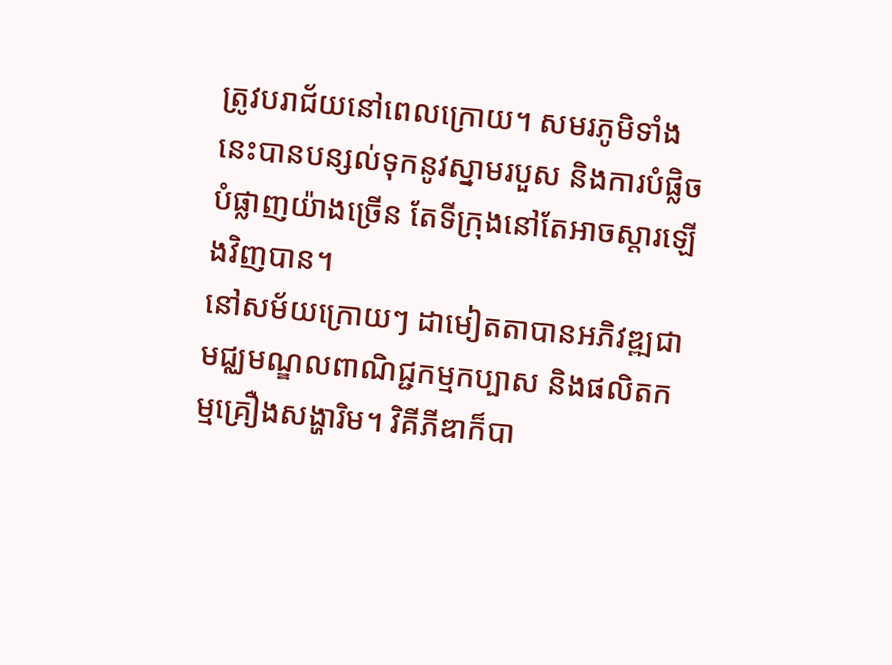ត្រូវបរាជ័យនៅពេលក្រោយ។ សមរភូមិទាំងនេះបានបន្សល់ទុកនូវស្នាមរបួស និងការបំផ្លិចបំផ្លាញយ៉ាងច្រើន តែទីក្រុងនៅតែអាចស្តារឡើងវិញបាន។
នៅសម័យក្រោយៗ ដាមៀតតាបានអភិវឌ្ឍជាមជ្ឈមណ្ឌលពាណិជ្ជកម្មកប្បាស និងផលិតកម្មគ្រឿងសង្ហារិម។ វិគីភីឌាក៏បា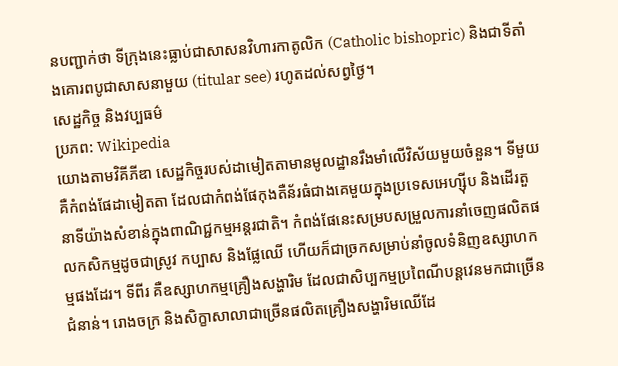នបញ្ជាក់ថា ទីក្រុងនេះធ្លាប់ជាសាសនវិហារកាតូលិក (Catholic bishopric) និងជាទីតាំងគោរពបូជាសាសនាមួយ (titular see) រហូតដល់សព្វថ្ងៃ។
សេដ្ឋកិច្ច និងវប្បធម៌
ប្រភព: Wikipedia
យោងតាមវិគីភីឌា សេដ្ឋកិច្ចរបស់ដាមៀតតាមានមូលដ្ឋានរឹងមាំលើវិស័យមួយចំនួន។ ទីមួយ គឺកំពង់ផែដាមៀតតា ដែលជាកំពង់ផែកុងតឺន័រធំជាងគេមួយក្នុងប្រទេសអេហ្ស៊ីប និងដើរតួនាទីយ៉ាងសំខាន់ក្នុងពាណិជ្ជកម្មអន្តរជាតិ។ កំពង់ផែនេះសម្របសម្រួលការនាំចេញផលិតផលកសិកម្មដូចជាស្រូវ កប្បាស និងផ្លែឈើ ហើយក៏ជាច្រកសម្រាប់នាំចូលទំនិញឧស្សាហកម្មផងដែរ។ ទីពីរ គឺឧស្សាហកម្មគ្រឿងសង្ហារិម ដែលជាសិប្បកម្មប្រពៃណីបន្តវេនមកជាច្រើនជំនាន់។ រោងចក្រ និងសិក្ខាសាលាជាច្រើនផលិតគ្រឿងសង្ហារិមឈើដែ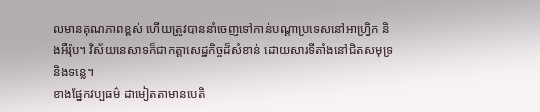លមានគុណភាពខ្ពស់ ហើយត្រូវបាននាំចេញទៅកាន់បណ្តាប្រទេសនៅអាហ្វ្រិក និងអឺរ៉ុប។ វិស័យនេសាទក៏ជាកត្តាសេដ្ឋកិច្ចដ៏សំខាន់ ដោយសារទីតាំងនៅជិតសមុទ្រ និងទន្លេ។
ខាងផ្នែកវប្បធម៌ ដាមៀតតាមានបេតិ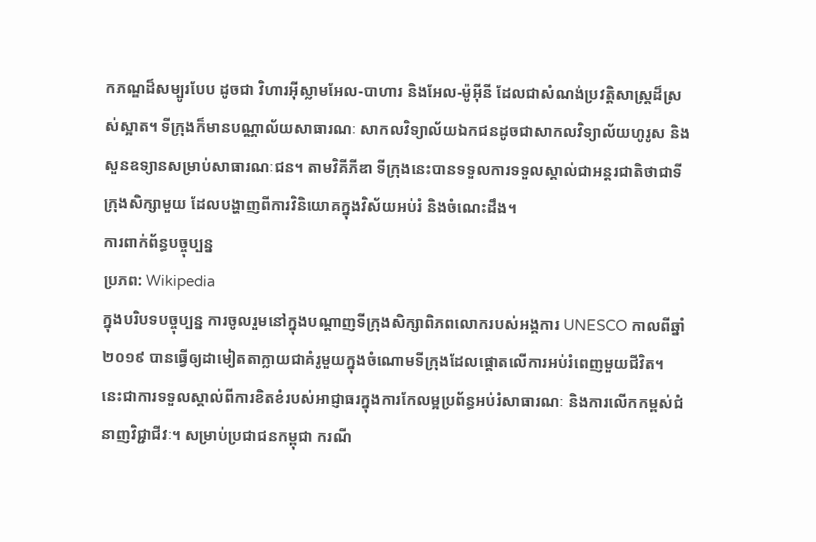កភណ្ឌដ៏សម្បូរបែប ដូចជា វិហារអ៊ីស្លាមអែល-បាហារ និងអែល-ម៉ូអ៊ីនី ដែលជាសំណង់ប្រវត្តិសាស្ត្រដ៏ស្រស់ស្អាត។ ទីក្រុងក៏មានបណ្ណាល័យសាធារណៈ សាកលវិទ្យាល័យឯកជនដូចជាសាកលវិទ្យាល័យហូរូស និងសួនឧទ្យានសម្រាប់សាធារណៈជន។ តាមវិគីភីឌា ទីក្រុងនេះបានទទួលការទទួលស្គាល់ជាអន្តរជាតិថាជាទីក្រុងសិក្សាមួយ ដែលបង្ហាញពីការវិនិយោគក្នុងវិស័យអប់រំ និងចំណេះដឹង។
ការពាក់ព័ន្ធបច្ចុប្បន្ន
ប្រភព: Wikipedia
ក្នុងបរិបទបច្ចុប្បន្ន ការចូលរួមនៅក្នុងបណ្តាញទីក្រុងសិក្សាពិភពលោករបស់អង្គការ UNESCO កាលពីឆ្នាំ ២០១៩ បានធ្វើឲ្យដាមៀតតាក្លាយជាគំរូមួយក្នុងចំណោមទីក្រុងដែលផ្តោតលើការអប់រំពេញមួយជីវិត។ នេះជាការទទួលស្គាល់ពីការខិតខំរបស់អាជ្ញាធរក្នុងការកែលម្អប្រព័ន្ធអប់រំសាធារណៈ និងការលើកកម្ពស់ជំនាញវិជ្ជាជីវៈ។ សម្រាប់ប្រជាជនកម្ពុជា ករណី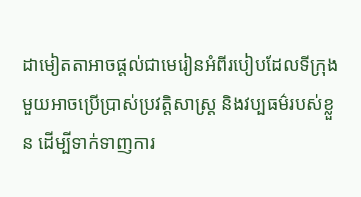ដាមៀតតាអាចផ្តល់ជាមេរៀនអំពីរបៀបដែលទីក្រុងមួយអាចប្រើប្រាស់ប្រវត្តិសាស្ត្រ និងវប្បធម៌របស់ខ្លួន ដើម្បីទាក់ទាញការ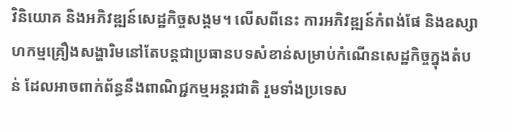វិនិយោគ និងអភិវឌ្ឍន៍សេដ្ឋកិច្ចសង្គម។ លើសពីនេះ ការអភិវឌ្ឍន៍កំពង់ផែ និងឧស្សាហកម្មគ្រឿងសង្ហារិមនៅតែបន្តជាប្រធានបទសំខាន់សម្រាប់កំណើនសេដ្ឋកិច្ចក្នុងតំបន់ ដែលអាចពាក់ព័ន្ធនឹងពាណិជ្ជកម្មអន្តរជាតិ រួមទាំងប្រទេស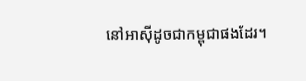នៅអាស៊ីដូចជាកម្ពុជាផងដែរ។